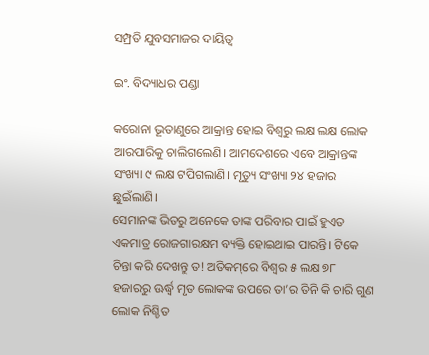ସମ୍ପ୍ରତି ଯୁବସମାଜର ଦାୟିତ୍ୱ

ଇଂ. ବିଦ୍ୟାଧର ପଣ୍ଡା

କରୋନା ଭୂତାଣୁରେ ଆକ୍ରାନ୍ତ ହୋଇ ବିଶ୍ୱରୁ ଲକ୍ଷ ଲକ୍ଷ ଲୋକ ଆରପାରିକୁ ଚାଲିଗଲେଣି। ଆମଦେଶରେ ଏବେ ଆକ୍ରାନ୍ତଙ୍କ ସଂଖ୍ୟା ୯ ଲକ୍ଷ ଟପିଗଲାଣି। ମୃତ୍ୟୁ ସଂଖ୍ୟା ୨୪ ହଜାର ଛୁଇଁଲାଣି।
ସେମାନଙ୍କ ଭିତରୁ ଅନେକେ ତାଙ୍କ ପରିବାର ପାଇଁ ହୁଏତ ଏକମାତ୍ର ରୋଜଗାରକ୍ଷମ ବ୍ୟକ୍ତି ହୋଇଥାଇ ପାରନ୍ତି। ଟିକେ ଚିନ୍ତା କରି ଦେଖନ୍ତୁ ତ! ଅତିକମ୍‌ରେ ବିଶ୍ୱର ୫ ଲକ୍ଷ ୭୮ ହଜାରରୁ ଊର୍ଦ୍ଧ୍ୱ ମୃତ ଲୋକଙ୍କ ଉପରେ ତା’ର ତିନି କି ଚାରି ଗୁଣ ଲୋକ ନିଶ୍ଚିତ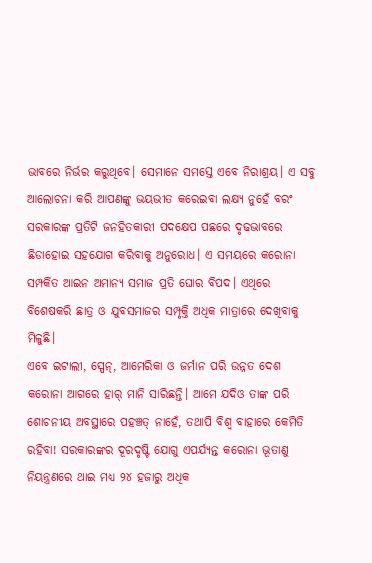ଭାବରେ ନିର୍ଭର କରୁଥିବେ। ସେମାନେ ସମସ୍ତେ ଏବେ ନିରାଶ୍ରୟ। ଏ ସବୁ ଆଲୋଚନା କରି ଆପଣଙ୍କୁ ଭୟଭୀତ କରେଇବା ଲକ୍ଷ୍ୟ ନୁହେଁ ବରଂ ସରକାରଙ୍କ ପ୍ରତିଟି ଜନହିତକାରୀ ପଦକ୍ଷେପ ପଛରେ ଦୃଢଭାବରେ ଛିଡାହୋଇ ସହଯୋଗ କରିବାକୁ ଅନୁରୋଧ। ଏ ସମୟରେ କରୋନା ସମ୍ପର୍କିତ ଆଇନ ଅମାନ୍ୟ ସମାଜ ପ୍ରତି ଘୋର ବିପଦ। ଏଥିରେ ବିଶେଷକରି ଛାତ୍ର ଓ ଯୁବସମାଜର ସମ୍ପୃକ୍ତି ଅଧିକ ମାତ୍ରାରେ ଦେଖିବାକୁ ମିଳୁଛି।
ଏବେ ଇଟାଲୀ, ସ୍ପେନ୍‌, ଆମେରିକା ଓ ଜର୍ମାନ ପରି ଉନ୍ନତ ଦେଶ କରୋନା ଆଗରେ ହାର୍‌ ମାନି ସାରିଛନ୍ତି। ଆମେ ଯଦିଓ ତାଙ୍କ ପରି ଶୋଚନୀୟ ଅବସ୍ଥାରେ ପହଞ୍ଚତ୍ ନାହେଁ, ତଥାପି ବିଶ୍ୱ ବାହାରେ କେମିତି ରହିବା! ସରକାରଙ୍କର ଦୂରଦୃଷ୍ଟି ଯୋଗୁ ଏପର୍ଯ୍ୟନ୍ତ କରୋନା ଭୂତାଣୁ ନିୟନ୍ତ୍ରଣରେ ଥାଇ ମଧ୍ୟ ୨୪ ହଜାରୁ ଅଧିକ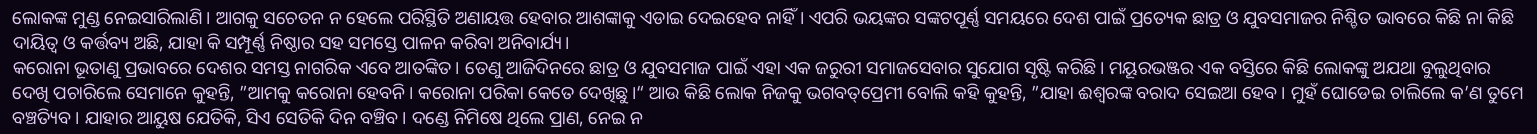ଲୋକଙ୍କ ମୁଣ୍ଡ ନେଇସାରିଲାଣି। ଆଗକୁ ସଚେତନ ନ ହେଲେ ପରିସ୍ଥିତି ଅଣାୟତ୍ତ ହେବାର ଆଶଙ୍କାକୁ ଏଡାଇ ଦେଇହେବ ନାହିଁ। ଏପରି ଭୟଙ୍କର ସଙ୍କଟପୂର୍ଣ୍ଣ ସମୟରେ ଦେଶ ପାଇଁ ପ୍ରତ୍ୟେକ ଛାତ୍ର ଓ ଯୁବସମାଜର ନିଶ୍ଚିତ ଭାବରେ କିଛି ନା କିଛି ଦାୟିତ୍ୱ ଓ କର୍ତ୍ତବ୍ୟ ଅଛି, ଯାହା କି ସମ୍ପୂର୍ଣ୍ଣ ନିଷ୍ଠାର ସହ ସମସ୍ତେ ପାଳନ କରିବା ଅନିବାର୍ଯ୍ୟ।
କରୋନା ଭୂତାଣୁ ପ୍ରଭାବରେ ଦେଶର ସମସ୍ତ ନାଗରିକ ଏବେ ଆତଙ୍କିତ। ତେଣୁ ଆଜିଦିନରେ ଛାତ୍ର ଓ ଯୁବସମାଜ ପାଇଁ ଏହା ଏକ ଜରୁରୀ ସମାଜସେବାର ସୁଯୋଗ ସୃଷ୍ଟି କରିଛି। ମୟୂରଭଞ୍ଜର ଏକ ବସ୍ତିରେ କିଛି ଲୋକଙ୍କୁ ଅଯଥା ବୁଲୁଥିବାର ଦେଖି ପଚାରିଲେ ସେମାନେ କୁହନ୍ତି, ”ଆମକୁ କରୋନା ହେବନି। କରୋନା ପରିକା କେତେ ଦେଖିଛୁ।“ ଆଉ କିଛି ଲୋକ ନିଜକୁ ଭଗବତ୍‌ପ୍ରେମୀ ବୋଲି କହି କୁହନ୍ତି, ”ଯାହା ଈଶ୍ୱରଙ୍କ ବରାଦ ସେଇଆ ହେବ। ମୁହଁ ଘୋଡେଇ ଚାଲିଲେ କ’ଣ ତୁମେ ବଞ୍ଚତ୍ୟିବ। ଯାହାର ଆୟୁଷ ଯେତିକି, ସିଏ ସେତିକି ଦିନ ବଞ୍ଚିବ। ଦଣ୍ଡେ ନିମିଷେ ଥିଲେ ପ୍ରାଣ, ନେଇ ନ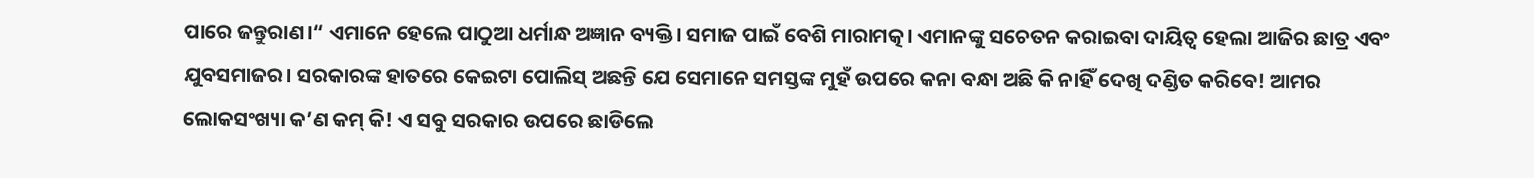ପାରେ ଜନ୍ତୁରାଣ।“ ଏମାନେ ହେଲେ ପାଠୁଆ ଧର୍ମାନ୍ଧ ଅଜ୍ଞାନ ବ୍ୟକ୍ତି। ସମାଜ ପାଇଁ ବେଶି ମାରାମତ୍କ। ଏମାନଙ୍କୁ ସଚେତନ କରାଇବା ଦାୟିତ୍ୱ ହେଲା ଆଜିର ଛାତ୍ର ଏବଂ ଯୁବସମାଜର। ସରକାରଙ୍କ ହାତରେ କେଇଟା ପୋଲିସ୍‌ ଅଛନ୍ତି ଯେ ସେମାନେ ସମସ୍ତଙ୍କ ମୁହଁ ଉପରେ କନା ବନ୍ଧା ଅଛି କି ନାହିଁ ଦେଖି ଦଣ୍ଡିତ କରିବେ! ଆମର ଲୋକସଂଖ୍ୟା କ’ଣ କମ୍‌ କି! ଏ ସବୁ ସରକାର ଉପରେ ଛାଡିଲେ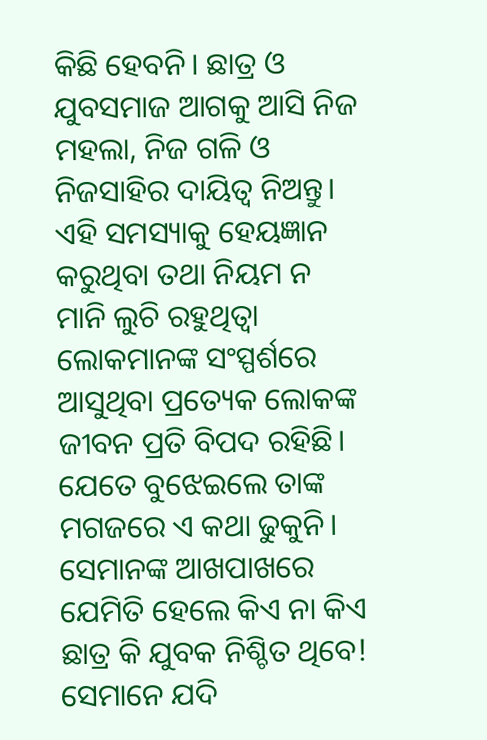କିଛି ହେବନି। ଛାତ୍ର ଓ ଯୁବସମାଜ ଆଗକୁ ଆସି ନିଜ ମହଲା, ନିଜ ଗଳି ଓ ନିଜସାହିର ଦାୟିତ୍ୱ ନିଅନ୍ତୁ। ଏହି ସମସ୍ୟାକୁ ହେୟଜ୍ଞାନ କରୁଥିବା ତଥା ନିୟମ ନ ମାନି ଲୁଚି ରହୁଥିତ୍ବା ଲୋକମାନଙ୍କ ସଂସ୍ପର୍ଶରେ ଆସୁଥିବା ପ୍ରତ୍ୟେକ ଲୋକଙ୍କ ଜୀବନ ପ୍ରତି ବିପଦ ରହିଛି। ଯେତେ ବୁଝେଇଲେ ତାଙ୍କ ମଗଜରେ ଏ କଥା ଢୁକୁନି। ସେମାନଙ୍କ ଆଖପାଖରେ ଯେମିତି ହେଲେ କିଏ ନା କିଏ ଛାତ୍ର କି ଯୁବକ ନିଶ୍ଚିତ ଥିବେ! ସେମାନେ ଯଦି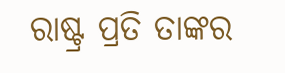ରାଷ୍ଟ୍ର ପ୍ରତି ତାଙ୍କର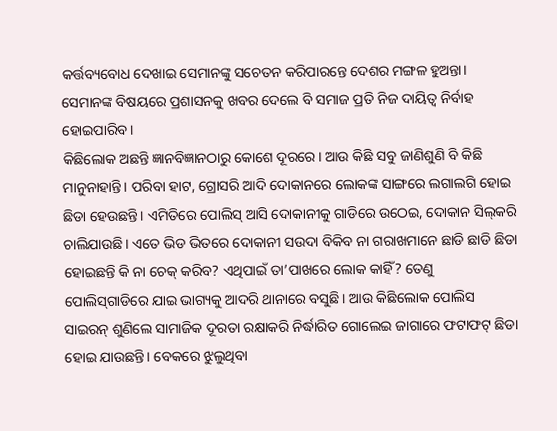କର୍ତ୍ତବ୍ୟବୋଧ ଦେଖାଇ ସେମାନଙ୍କୁ ସଚେତନ କରିପାରନ୍ତେ ଦେଶର ମଙ୍ଗଳ ହୁଅନ୍ତା। ସେମାନଙ୍କ ବିଷୟରେ ପ୍ରଶାସନକୁ ଖବର ଦେଲେ ବି ସମାଜ ପ୍ରତି ନିଜ ଦାୟିତ୍ୱ ନିର୍ବାହ ହୋଇପାରିବ।
କିଛିଲୋକ ଅଛନ୍ତି ଜ୍ଞାନବିଜ୍ଞାନଠାରୁ କୋଶେ ଦୂରରେ। ଆଉ କିଛି ସବୁ ଜାଣିଶୁଣି ବି କିଛି ମାନୁନାହାନ୍ତି। ପରିବା ହାଟ, ଗ୍ରୋସରି ଆଦି ଦୋକାନରେ ଲୋକଙ୍କ ସାଙ୍ଗରେ ଲଗାଲଗି ହୋଇ ଛିଡା ହେଉଛନ୍ତି। ଏମିତିରେ ପୋଲିସ୍‌ ଆସି ଦୋକାନୀକୁ ଗାଡିରେ ଉଠେଇ, ଦୋକାନ ସିଲ୍‌କରି ଚାଲିଯାଉଛି। ଏତେ ଭିଡ ଭିତରେ ଦୋକାନୀ ସଉଦା ବିକିବ ନା ଗରାଖମାନେ ଛାଡି ଛାଡି ଛିଡା ହୋଇଛନ୍ତି କି ନା ଚେକ୍‌ କରିବ? ଏଥିପାଇଁ ତା’ପାଖରେ ଲୋକ କାହିଁ? ତେଣୁ ପୋଲିସ୍‌ଗାଡିରେ ଯାଇ ଭାଗ୍ୟକୁ ଆଦରି ଥାନାରେ ବସୁଛି। ଆଉ କିଛିଲୋକ ପୋଲିସ ସାଇରନ୍‌ ଶୁଣିଲେ ସାମାଜିକ ଦୂରତା ରକ୍ଷାକରି ନିର୍ଦ୍ଧାରିତ ଗୋଲେଇ ଜାଗାରେ ଫଟାଫଟ୍‌ ଛିଡା ହୋଇ ଯାଉଛନ୍ତି। ବେକରେ ଝୁଲୁଥିବା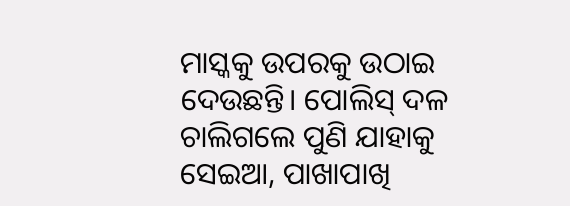ମାସ୍କକୁ ଉପରକୁ ଉଠାଇ ଦେଉଛନ୍ତି। ପୋଲିସ୍‌ ଦଳ ଚାଲିଗଲେ ପୁଣି ଯାହାକୁ ସେଇଆ, ପାଖାପାଖି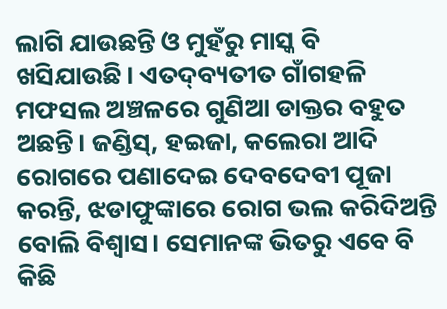ଲାଗି ଯାଉଛନ୍ତି ଓ ମୁହଁରୁ ମାସ୍କ ବି ଖସିଯାଉଛି। ଏତଦ୍‌ବ୍ୟତୀତ ଗାଁଗହଳି ମଫସଲ ଅଞ୍ଚଳରେ ଗୁଣିଆ ଡାକ୍ତର ବହୁତ ଅଛନ୍ତି। ଜଣ୍ଡିସ୍‌, ହଇଜା, କଲେରା ଆଦି ରୋଗରେ ପଣାଦେଇ ଦେବଦେବୀ ପୂଜା କରନ୍ତି, ଝଡାଫୁଙ୍କାରେ ରୋଗ ଭଲ କରିଦିଅନ୍ତି ବୋଲି ବିଶ୍ୱାସ। ସେମାନଙ୍କ ଭିତରୁ ଏବେ ବି କିଛି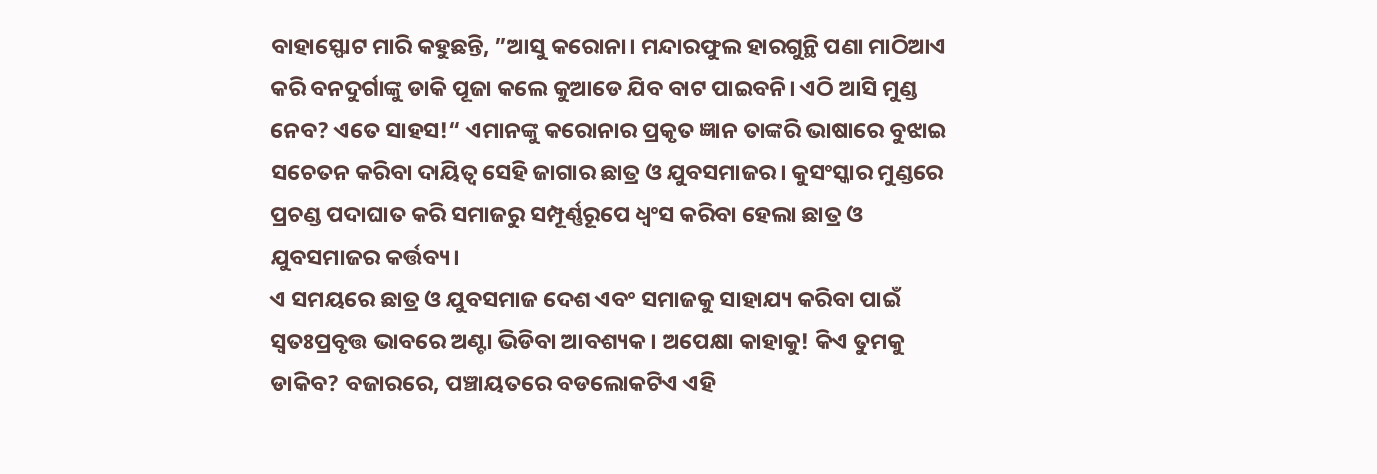ବାହାସ୍ଫୋଟ ମାରି କହୁଛନ୍ତି, ”ଆସୁ କରୋନା। ମନ୍ଦାରଫୁଲ ହାରଗୁନ୍ଥି ପଣା ମାଠିଆଏ କରି ବନଦୁର୍ଗାଙ୍କୁ ଡାକି ପୂଜା କଲେ କୁଆଡେ ଯିବ ବାଟ ପାଇବନି। ଏଠି ଆସି ମୁଣ୍ଡ ନେବ? ଏତେ ସାହସ!“ ଏମାନଙ୍କୁ କରୋନାର ପ୍ରକୃତ ଜ୍ଞାନ ତାଙ୍କରି ଭାଷାରେ ବୁଝାଇ ସଚେତନ କରିବା ଦାୟିତ୍ୱ ସେହି ଜାଗାର ଛାତ୍ର ଓ ଯୁବସମାଜର। କୁସଂସ୍କାର ମୁଣ୍ଡରେ ପ୍ରଚଣ୍ଡ ପଦାଘାତ କରି ସମାଜରୁ ସମ୍ପୂର୍ଣ୍ଣରୂପେ ଧ୍ୱଂସ କରିବା ହେଲା ଛାତ୍ର ଓ ଯୁବସମାଜର କର୍ତ୍ତବ୍ୟ।
ଏ ସମୟରେ ଛାତ୍ର ଓ ଯୁବସମାଜ ଦେଶ ଏବଂ ସମାଜକୁ ସାହାଯ୍ୟ କରିବା ପାଇଁ ସ୍ବତଃପ୍ରବୃତ୍ତ ଭାବରେ ଅଣ୍ଟା ଭିଡିବା ଆବଶ୍ୟକ। ଅପେକ୍ଷା କାହାକୁ! କିଏ ତୁମକୁ ଡାକିବ? ବଜାରରେ, ପଞ୍ଚାୟତରେ ବଡଲୋକଟିଏ ଏହି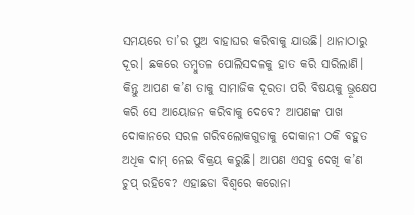ସମୟରେ ତା’ର ପୁଅ ବାହାଘର କରିବାକୁ ଯାଉଛି। ଥାନାଠାରୁ ଦୂର। ଛକରେ ତମ୍ବୁତଳ ପୋଲିସଦଳକୁ ହାତ କରି ସାରିଲାଣି। କିନ୍ତୁ ଆପଣ କ’ଣ ତାକୁ ସାମାଜିକ ଦୂରତା ପରି ବିଷୟକୁ ଭ୍ରୂକ୍ଷେପ କରି ସେ ଆୟୋଜନ କରିବାକୁ ଦେବେ? ଆପଣଙ୍କ ପାଖ ଦୋକାନରେ ସରଳ ଗରିବଲୋକଗୁଡାକୁ ଦୋକାନୀ ଠକି ବହୁତ ଅଧିକ ଦାମ୍‌ ନେଇ ବିକ୍ରୟ କରୁଛି। ଆପଣ ଏସବୁ ଦେଖି କ’ଣ ଚୁପ୍‌ ରହିବେ? ଏହାଛଡା ବିଶ୍ୱରେ କରୋନା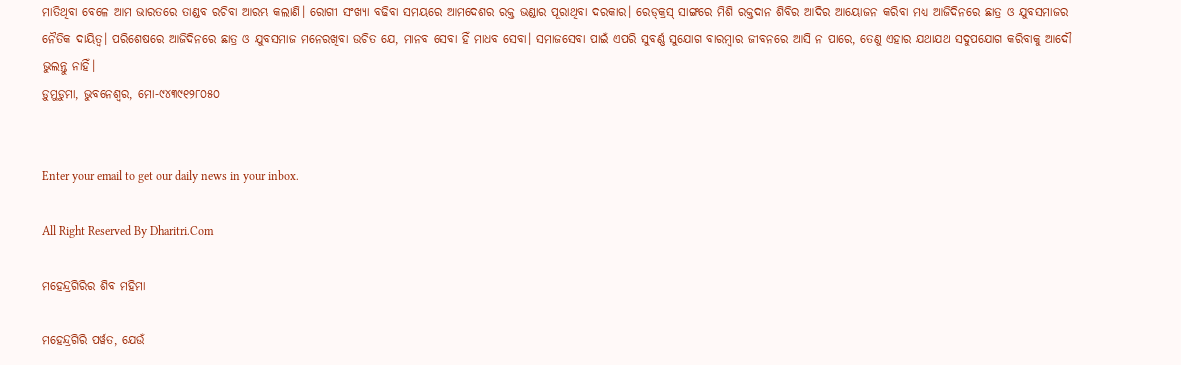ମାତିଥିବା ବେଳେ ଆମ ଭାରତରେ ତାଣ୍ଡବ ରଚିବା ଆରମ୍ଭ କଲାଣି। ରୋଗୀ ସଂଖ୍ୟା ବଢିବା ସମୟରେ ଆମଦେଶର ରକ୍ତ ଭଣ୍ଡାର ପୂରାଥିବା ଦରକାର। ରେଡ୍‌କ୍ରସ୍‌ ସାଙ୍ଗରେ ମିଶି ରକ୍ତଦାନ ଶିବିର ଆଦିର ଆୟୋଜନ କରିବା ମଧ୍ୟ ଆଜିଦିନରେ ଛାତ୍ର ଓ ଯୁବସମାଜର ନୈତିକ ଦାୟିତ୍ୱ। ପରିଶେଷରେ ଆଜିଦିନରେ ଛାତ୍ର ଓ ଯୁବସମାଜ ମନେରଖିବା ଉଚିତ ଯେ, ମାନବ ସେବା ହିଁ ମାଧବ ସେବା। ସମାଜସେବା ପାଇଁ ଏପରି ସୁବର୍ଣ୍ଣ ସୁଯୋଗ ବାରମ୍ବାର ଜୀବନରେ ଆସି ନ ପାରେ, ତେଣୁ ଏହାର ଯଥାଯଥ ସଦୁପଯୋଗ କରିବାକୁ ଆଦୌ ଭୁଲନ୍ତୁ ନାହିଁ।
ଡ଼ୁମୁଡ଼ୁମା, ଭୁବନେଶ୍ୱର, ମୋ-୯୪୩୯୧୨୮୦୫୦


Enter your email to get our daily news in your inbox.

All Right Reserved By Dharitri.Com

ମହେନ୍ଦ୍ରଗିରିର ଶିବ ମହିମା

ମହେନ୍ଦ୍ରଗିରି ପର୍ୱତ, ଯେଉଁ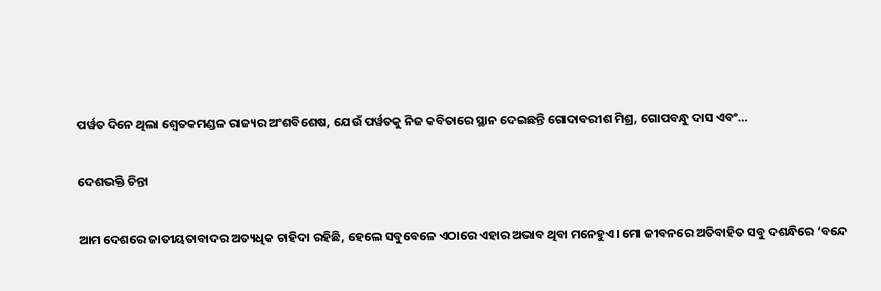ପର୍ୱତ ଦିନେ ଥିଲା ଶ୍ୱେତକମଣ୍ଡଳ ରାଜ୍ୟର ଅଂଶବିଶେଷ, ଯେଉଁ ପର୍ୱତକୁ ନିଜ କବିତାରେ ସ୍ଥାନ ଦେଇଛନ୍ତି ଗୋଦାବରୀଶ ମିଶ୍ର, ଗୋପବନ୍ଧୁ ଦାସ ଏବଂ…

ଦେଶଭକ୍ତି ଚିନ୍ତା

ଆମ ଦେଶରେ ଜାତୀୟତାବାଦର ଅତ୍ୟଧିକ ଚାହିଦା ରହିଛି, ହେଲେ ସବୁବେଳେ ଏଠାରେ ଏହାର ଅଭାବ ଥିବା ମନେହୁଏ। ମୋ ଜୀବନରେ ଅତିବାହିତ ସବୁ ଦଶନ୍ଧିରେ ‘ବନ୍ଦେ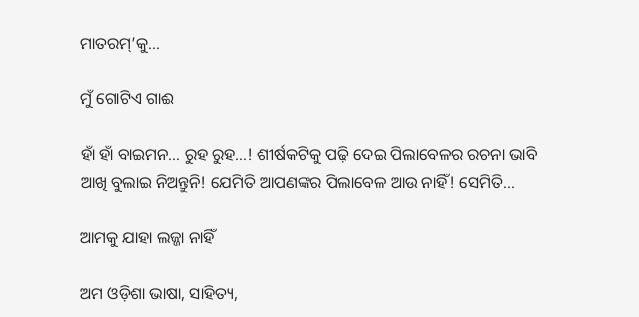ମାତରମ୍‌’କୁ…

ମୁଁ ଗୋଟିଏ ଗାଈ

ହାଁ ହାଁ ବାଇମନ… ରୁହ ରୁହ…! ଶୀର୍ଷକଟିକୁ ପଢ଼ି ଦେଇ ପିଲାବେଳର ରଚନା ଭାବି ଆଖି ବୁଲାଇ ନିଅନ୍ତୁନି! ଯେମିତି ଆପଣଙ୍କର ପିଲାବେଳ ଆଉ ନାହିଁ! ସେମିତି…

ଆମକୁ ଯାହା ଲଜ୍ଜା ନାହିଁ

ଅମ ଓଡ଼ିଶା ଭାଷା, ସାହିତ୍ୟ,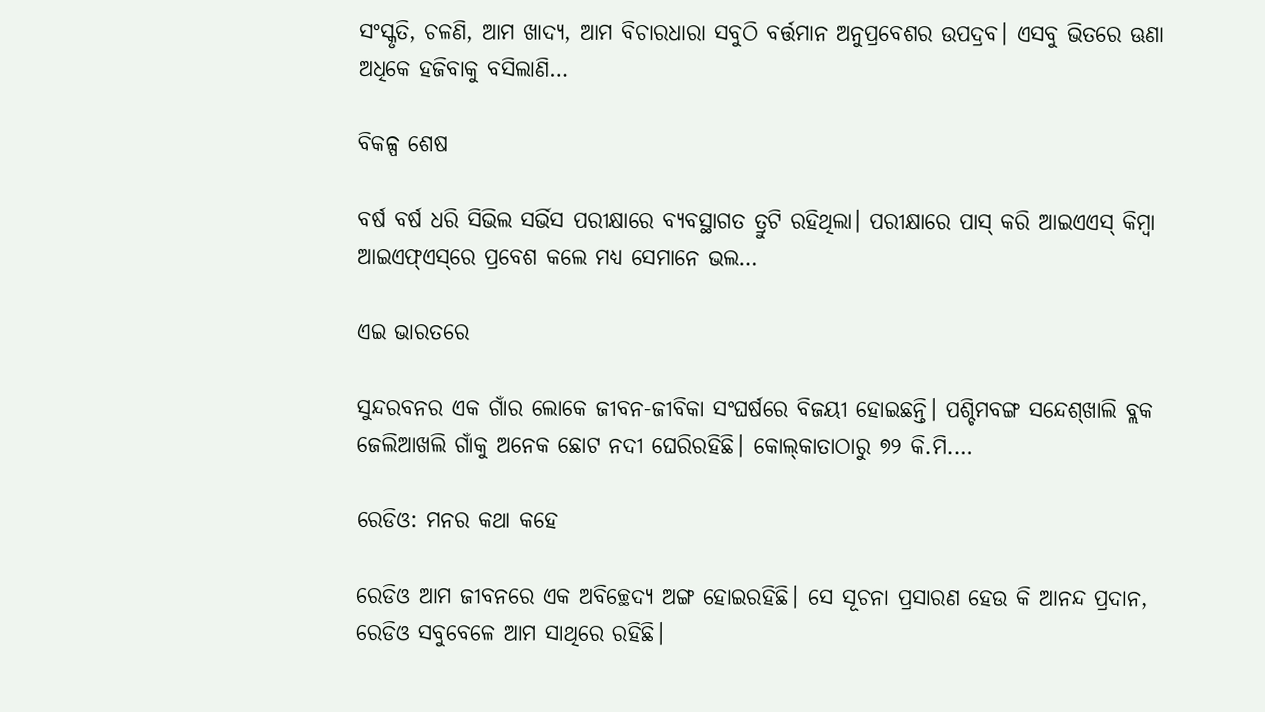ସଂସ୍କୃତି, ଚଳଣି, ଆମ ଖାଦ୍ୟ, ଆମ ବିଚାରଧାରା ସବୁଠି ବର୍ତ୍ତମାନ ଅନୁପ୍ରବେଶର ଉପଦ୍ରବ। ଏସବୁ ଭିତରେ ଊଣା ଅଧିକେ ହଜିବାକୁ ବସିଲାଣି…

ବିକଳ୍ପ ଶେଷ

ବର୍ଷ ବର୍ଷ ଧରି ସିଭିଲ ସର୍ଭିସ ପରୀକ୍ଷାରେ ବ୍ୟବସ୍ଥାଗତ ତ୍ରୁଟି ରହିଥିଲା। ପରୀକ୍ଷାରେ ପାସ୍‌ କରି ଆଇଏଏସ୍‌ କିମ୍ବା ଆଇଏଫ୍‌ଏସ୍‌ରେ ପ୍ରବେଶ କଲେ ମଧ୍ୟ ସେମାନେ ଭଲ…

ଏଇ ଭାରତରେ

ସୁନ୍ଦରବନର ଏକ ଗାଁର ଲୋକେ ଜୀବନ-ଜୀବିକା ସଂଘର୍ଷରେ ବିଜୟୀ ହୋଇଛନ୍ତି। ପଶ୍ଚିମବଙ୍ଗ ସନ୍ଦେଶ୍‌ଖାଲି ବ୍ଲକ ଜେଲିଆଖଲି ଗାଁକୁ ଅନେକ ଛୋଟ ନଦୀ ଘେରିରହିଛି। କୋଲ୍‌କାତାଠାରୁ ୭୨ କି.ମି.…

ରେଡିଓ: ମନର କଥା କହେ

ରେଡିଓ ଆମ ଜୀବନରେ ଏକ ଅବିଚ୍ଛେଦ୍ୟ ଅଙ୍ଗ ହୋଇରହିଛି। ସେ ସୂଚନା ପ୍ରସାରଣ ହେଉ କି ଆନନ୍ଦ ପ୍ରଦାନ, ରେଡିଓ ସବୁବେଳେ ଆମ ସାଥିରେ ରହିଛି।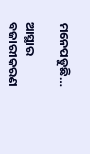ମନେପଡୁଛି…

ଆସ୍ଥାର ବଜାରୀକରଣ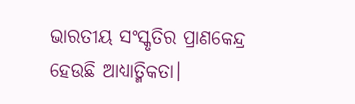ଭାରତୀୟ ସଂସ୍କୃତିର ପ୍ରାଣକେନ୍ଦ୍ର ହେଉଛି ଆଧ୍ୟାତ୍ମିକତା।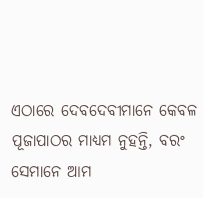ଏଠାରେ ଦେବଦେବୀମାନେ କେବଳ ପୂଜାପାଠର ମାଧ୍ୟମ ନୁହନ୍ତି, ବରଂ ସେମାନେ ଆମ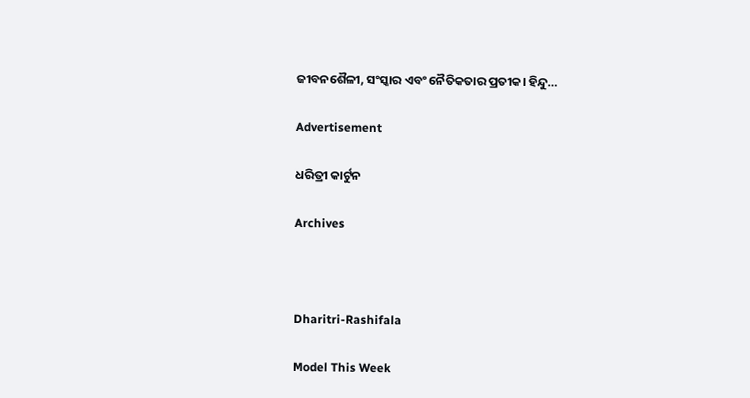ଜୀବନଶୈଳୀ, ସଂସ୍କାର ଏବଂ ନୈତିକତାର ପ୍ରତୀକ। ହିନ୍ଦୁ…

Advertisement

ଧରିତ୍ରୀ କାର୍ଟୁନ

Archives



Dharitri-Rashifala

Model This Week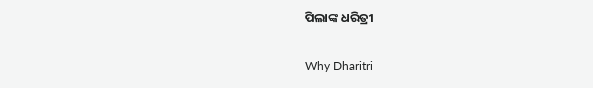ପିଲାଙ୍କ ଧରିତ୍ରୀ

Why Dharitri